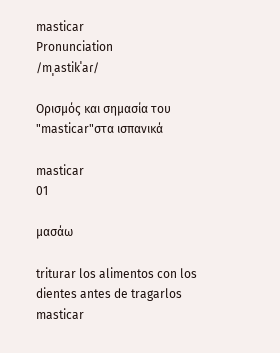masticar
Pronunciation
/mˌastikˈaɾ/

Ορισμός και σημασία του "masticar"στα ισπανικά

masticar
01

μασάω

triturar los alimentos con los dientes antes de tragarlos
masticar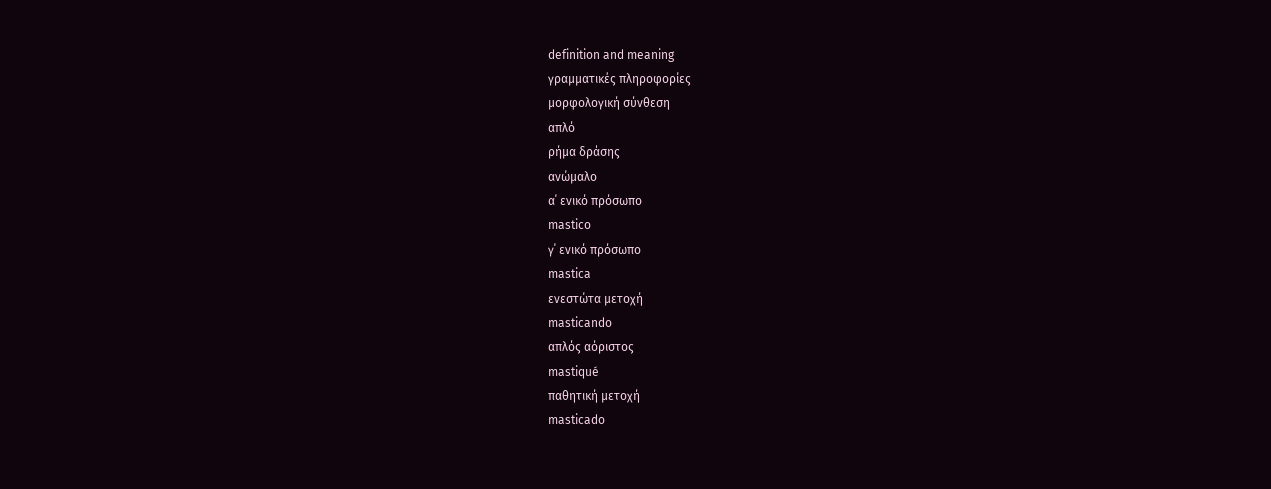definition and meaning
γραμματικές πληροφορίες
μορφολογική σύνθεση
απλό
ρήμα δράσης
ανώμαλο
α΄ ενικό πρόσωπο
mastico
γ΄ ενικό πρόσωπο
mastica
ενεστώτα μετοχή
masticando
απλός αόριστος
mastiqué
παθητική μετοχή
masticado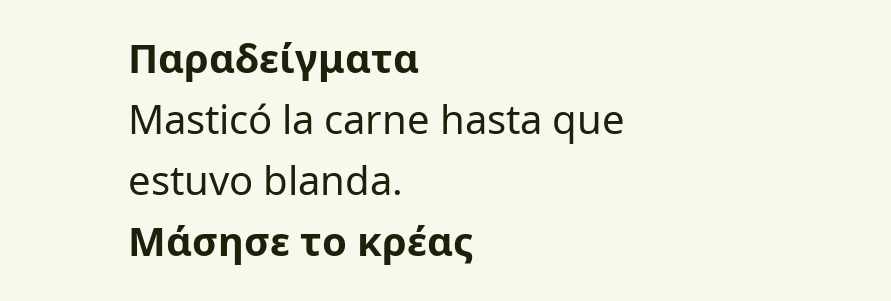Παραδείγματα
Masticó la carne hasta que estuvo blanda.
Μάσησε το κρέας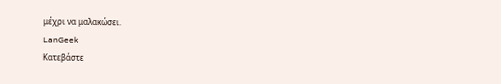μέχρι να μαλακώσει.
LanGeek
Κατεβάστε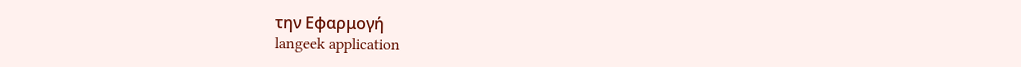την Εφαρμογή
langeek application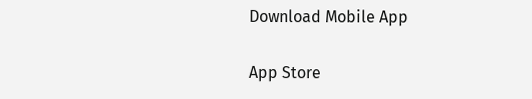Download Mobile App

App Store